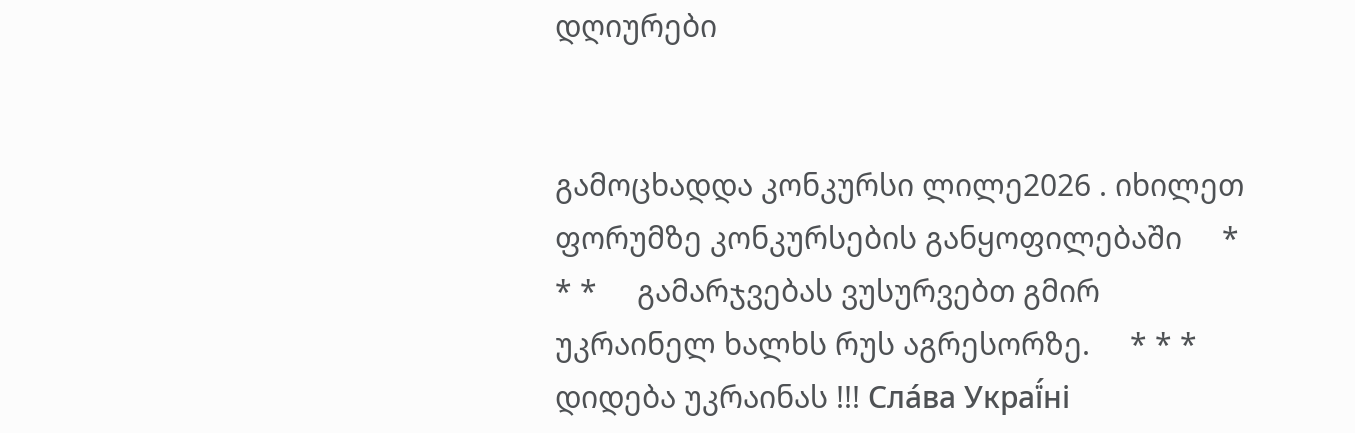დღიურები


გამოცხადდა კონკურსი ლილე2026 . იხილეთ ფორუმზე კონკურსების განყოფილებაში     * * *     გამარჯვებას ვუსურვებთ გმირ უკრაინელ ხალხს რუს აგრესორზე.     * * *     დიდება უკრაინას !!! Сла́ва Украї́ні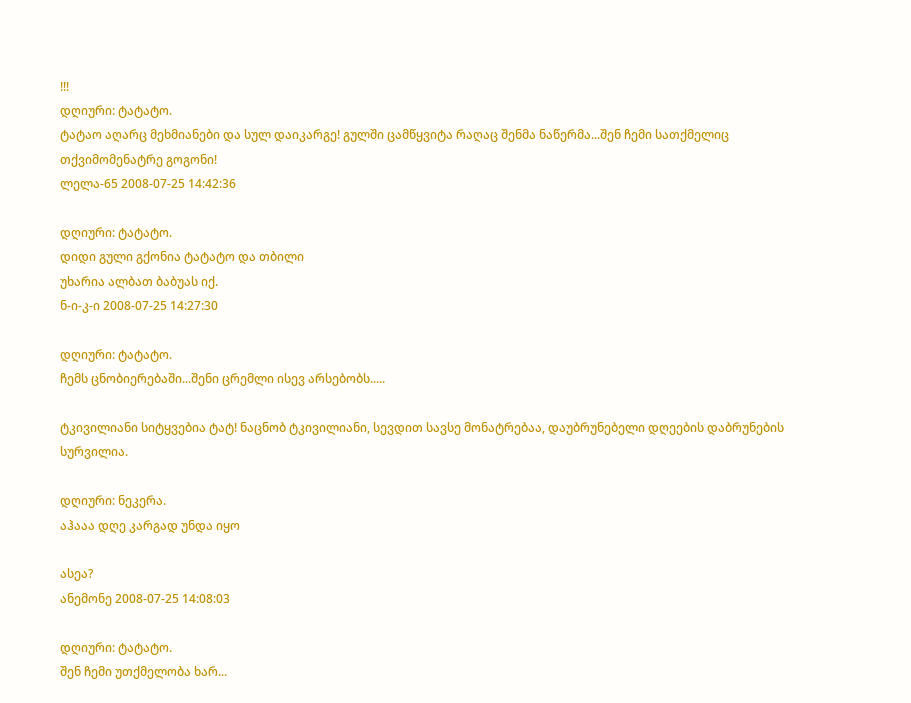!!!
დღიური: ტატატო.
ტატაო აღარც მეხმიანები და სულ დაიკარგე! გულში ცამწყვიტა რაღაც შენმა ნაწერმა...შენ ჩემი სათქმელიც თქვიმომენატრე გოგონი!
ლელა-65 2008-07-25 14:42:36

დღიური: ტატატო.
დიდი გული გქონია ტატატო და თბილი
უხარია ალბათ ბაბუას იქ.
ნ-ი-კ-ი 2008-07-25 14:27:30

დღიური: ტატატო.
ჩემს ცნობიერებაში...შენი ცრემლი ისევ არსებობს.....

ტკივილიანი სიტყვებია ტატ! ნაცნობ ტკივილიანი, სევდით სავსე მონატრებაა, დაუბრუნებელი დღეების დაბრუნების სურვილია.

დღიური: ნეკერა.
აჰააა დღე კარგად უნდა იყო

ასეა?
ანემონე 2008-07-25 14:08:03

დღიური: ტატატო.
შენ ჩემი უთქმელობა ხარ...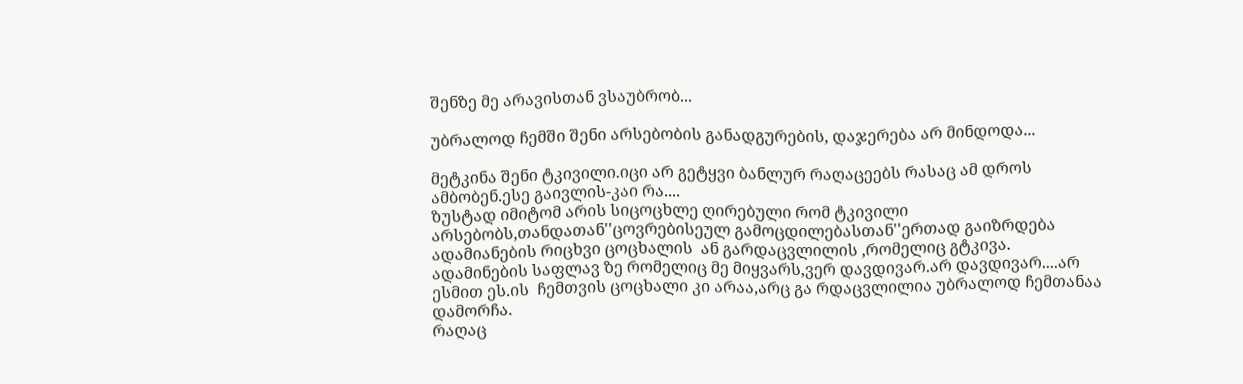შენზე მე არავისთან ვსაუბრობ...

უბრალოდ ჩემში შენი არსებობის განადგურების, დაჯერება არ მინდოდა...

მეტკინა შენი ტკივილი.იცი არ გეტყვი ბანლურ რაღაცეებს რასაც ამ დროს ამბობენ.ესე გაივლის-კაი რა....
ზუსტად იმიტომ არის სიცოცხლე ღირებული რომ ტკივილი არსებობს,თანდათან''ცოვრებისეულ გამოცდილებასთან''ერთად გაიზრდება ადამიანების რიცხვი ცოცხალის  ან გარდაცვლილის ,რომელიც გტკივა.
ადამინების საფლავ ზე რომელიც მე მიყვარს,ვერ დავდივარ.არ დავდივარ....არ ესმით ეს.ის  ჩემთვის ცოცხალი კი არაა,არც გა რდაცვლილია უბრალოდ ჩემთანაა დამორჩა.
რაღაც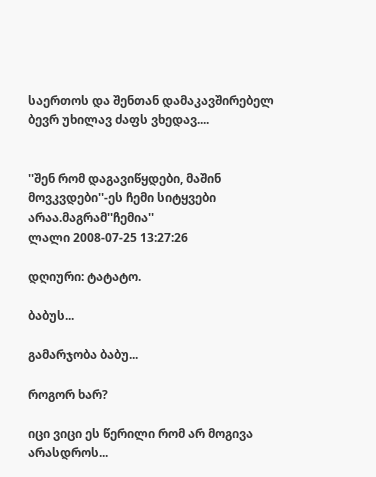საერთოს და შენთან დამაკავშირებელ ბევრ უხილავ ძაფს ვხედავ....


''შენ რომ დაგავიწყდები, მაშინ მოვკვდები''-ეს ჩემი სიტყვები არაა.მაგრამ''ჩემია''
ლალი 2008-07-25 13:27:26

დღიური: ტატატო.

ბაბუს...

გამარჯობა ბაბუ...

როგორ ხარ?

იცი ვიცი ეს წერილი რომ არ მოგივა არასდროს...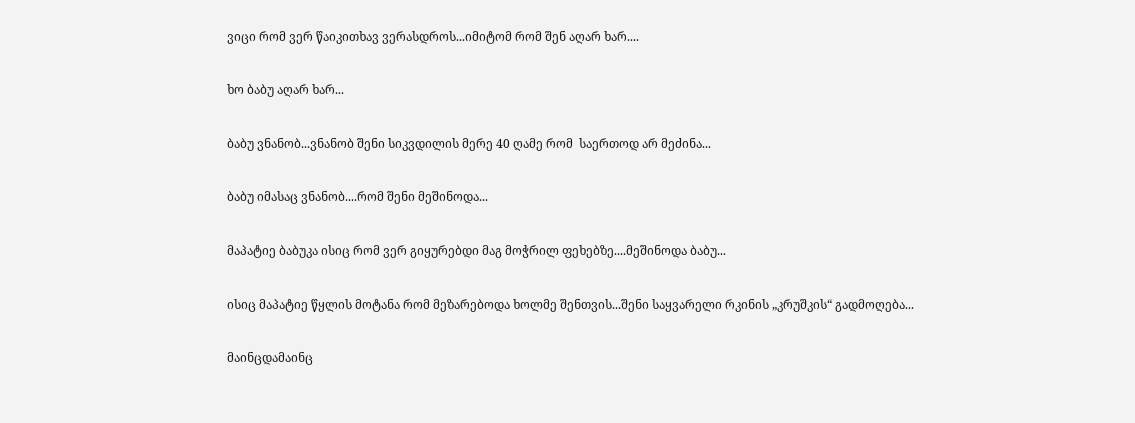ვიცი რომ ვერ წაიკითხავ ვერასდროს...იმიტომ რომ შენ აღარ ხარ....

ხო ბაბუ აღარ ხარ...

ბაბუ ვნანობ...ვნანობ შენი სიკვდილის მერე 40 ღამე რომ  საერთოდ არ მეძინა...

ბაბუ იმასაც ვნანობ....რომ შენი მეშინოდა...

მაპატიე ბაბუკა ისიც რომ ვერ გიყურებდი მაგ მოჭრილ ფეხებზე....მეშინოდა ბაბუ...

ისიც მაპატიე წყლის მოტანა რომ მეზარებოდა ხოლმე შენთვის...შენი საყვარელი რკინის „კრუშკის“ გადმოღება...

მაინცდამაინც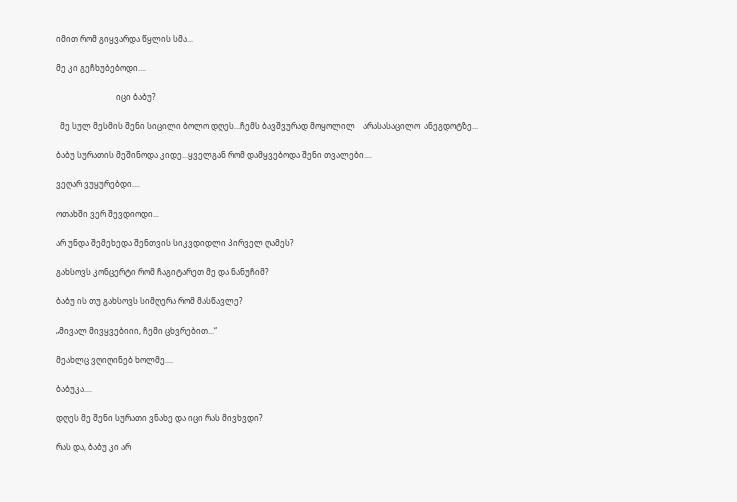იმით რომ გიყვარდა წყლის სმა...

მე კი გეჩხუბებოდი....

                              იცი ბაბუ?

  მე სულ მესმის შენი სიცილი ბოლო დღეს...ჩემს ბავშვურად მოყოლილ    არასასაცილო  ანეგდოტზე...

ბაბუ სურათის მეშინოდა კიდე...ყველგან რომ დამყვებოდა შენი თვალები....

ვეღარ ვუყურებდი....

ოთახში ვერ შევდიოდი...

არ უნდა შემეხედა შენთვის სიკვდიდლი პირველ ღამეს?

გახსოვს კონცერტი რომ ჩაგიტარეთ მე და ნანუჩიმ?

ბაბუ ის თუ გახსოვს სიმღერა რომ მასწავლე?

„მივალ მივყვებიიი, ჩემი ცხვრებით...“

მეახლც ვღიღინებ ხოლმე....

ბაბუკა....

დღეს მე შენი სურათი ვნახე და იცი რას მივხვდი?

რას და, ბაბუ კი არ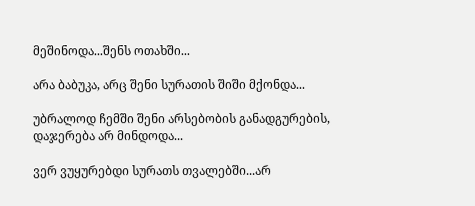მეშინოდა...შენს ოთახში...

არა ბაბუკა, არც შენი სურათის შიში მქონდა...

უბრალოდ ჩემში შენი არსებობის განადგურების, დაჯერება არ მინდოდა...

ვერ ვუყურებდი სურათს თვალებში...არ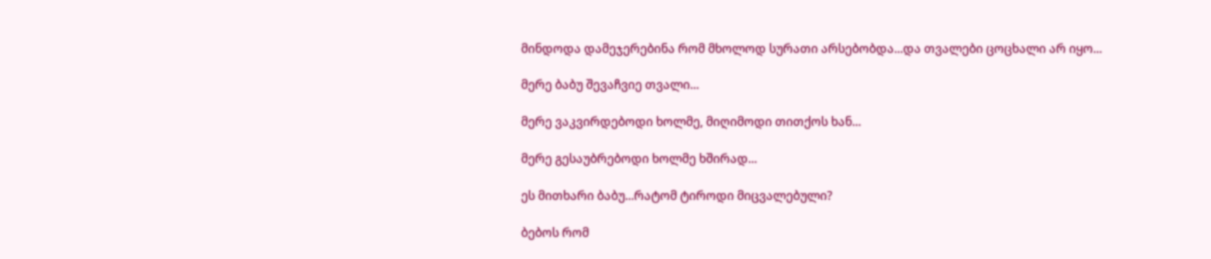მინდოდა დამეჯერებინა რომ მხოლოდ სურათი არსებობდა...და თვალები ცოცხალი არ იყო...

მერე ბაბუ შევაჩვიე თვალი...

მერე ვაკვირდებოდი ხოლმე, მიღიმოდი თითქოს ხან...

მერე გესაუბრებოდი ხოლმე ხშირად...

ეს მითხარი ბაბუ...რატომ ტიროდი მიცვალებული?

ბებოს რომ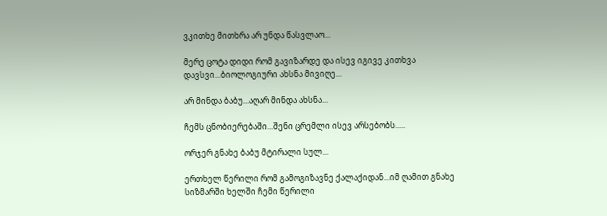ვკითხე მითხრა არ უნდა წასვლაო...

მერე ცოტა დიდი რომ გავიზარდე და ისევ იგივე კითხვა დავსვი...ბიოლოგიური ახსნა მივიღე...

არ მინდა ბაბუ...აღარ მინდა ახსნა...

ჩემს ცნობიერებაში...შენი ცრემლი ისევ არსებობს.....

ორჯერ გნახე ბაბუ მტირალი სულ...

ერთხელ წერილი რომ გამოგიზავნე ქალაქიდან...იმ ღამით გნახე სიზმარში ხელში ჩემი წერილი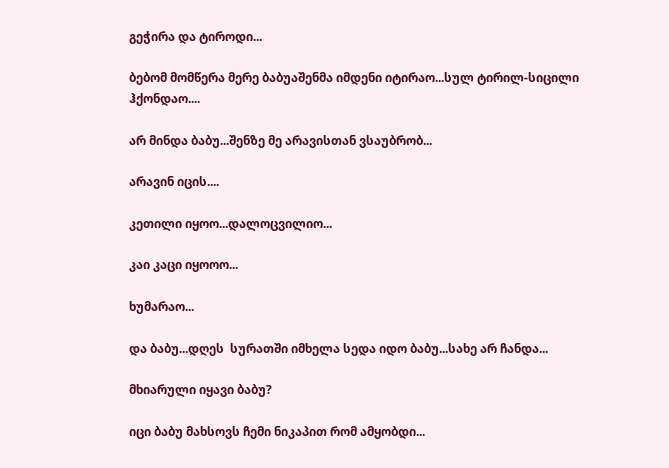გეჭირა და ტიროდი...

ბებომ მომწერა მერე ბაბუაშენმა იმდენი იტირაო...სულ ტირილ-სიცილი ჰქონდაო....

არ მინდა ბაბუ...შენზე მე არავისთან ვსაუბრობ...

არავინ იცის....

კეთილი იყოო...დალოცვილიო...

კაი კაცი იყოოო...

ხუმარაო...

და ბაბუ...დღეს  სურათში იმხელა სედა იდო ბაბუ...სახე არ ჩანდა...

მხიარული იყავი ბაბუ?

იცი ბაბუ მახსოვს ჩემი ნიკაპით რომ ამყობდი...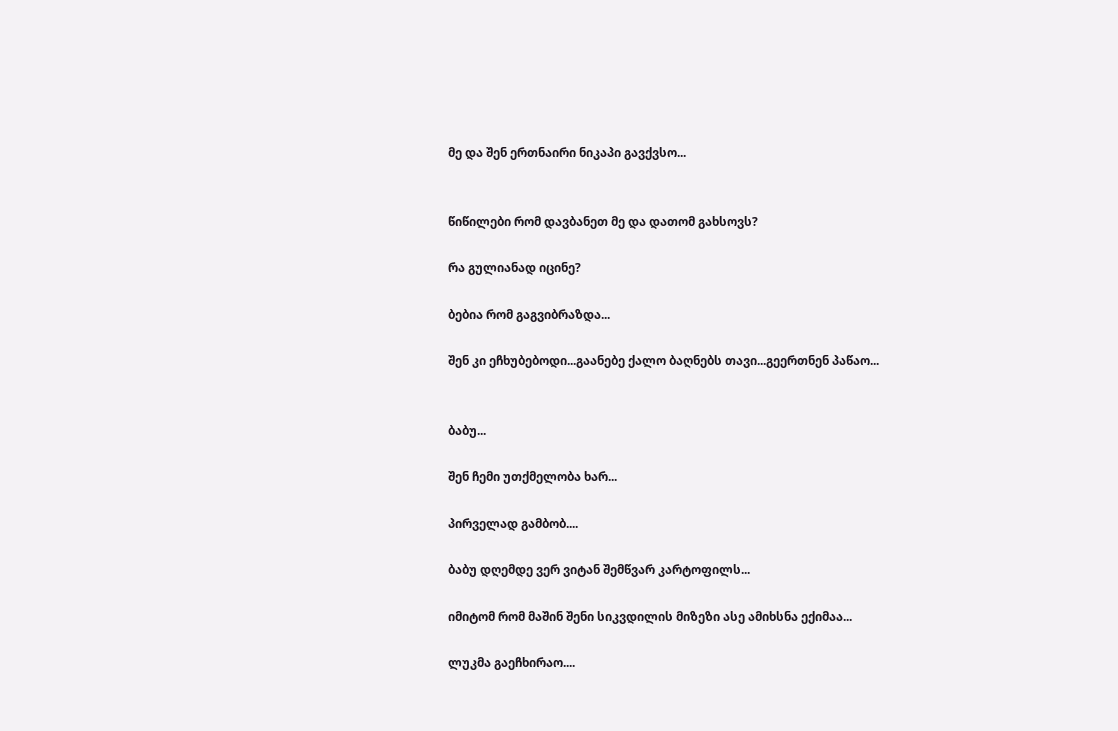მე და შენ ერთნაირი ნიკაპი გავქვსო...


წიწილები რომ დავბანეთ მე და დათომ გახსოვს?

რა გულიანად იცინე?

ბებია რომ გაგვიბრაზდა...

შენ კი ეჩხუბებოდი...გაანებე ქალო ბაღნებს თავი...გეერთნენ პაწაო...


ბაბუ...

შენ ჩემი უთქმელობა ხარ...

პირველად გამბობ....

ბაბუ დღემდე ვერ ვიტან შემწვარ კარტოფილს...

იმიტომ რომ მაშინ შენი სიკვდილის მიზეზი ასე ამიხსნა ექიმაა...

ლუკმა გაეჩხირაო....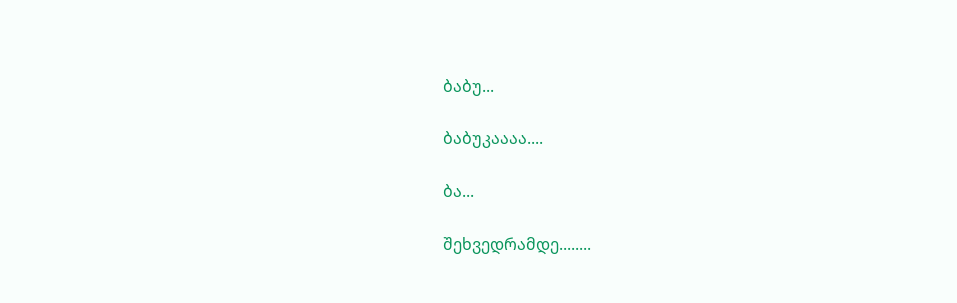ბაბუ...

ბაბუკაააა....

ბა...

შეხვედრამდე........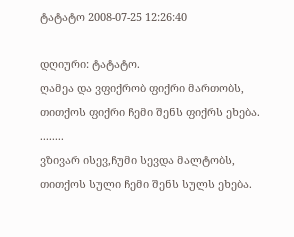ტატატო 2008-07-25 12:26:40

დღიური: ტატატო.
ღამეა და ვფიქრობ ფიქრი მართობს,
თითქოს ფიქრი ჩემი შენს ფიქრს ეხება.
........
ვზივარ ისევ,ჩუმი სევდა მალტობს,
თითქოს სული ჩემი შენს სულს ეხება.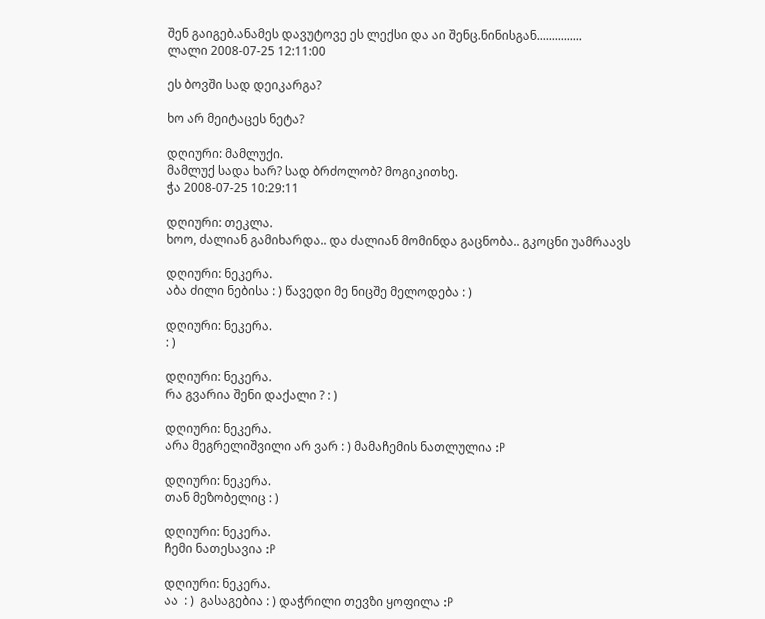შენ გაიგებ.ანამეს დავუტოვე ეს ლექსი და აი შენც.ნინისგან...............
ლალი 2008-07-25 12:11:00

ეს ბოვში სად დეიკარგა?

ხო არ მეიტაცეს ნეტა?

დღიური: მამლუქი.
მამლუქ სადა ხარ? სად ბრძოლობ? მოგიკითხე.
ჭა 2008-07-25 10:29:11

დღიური: თეკლა.
ხოო, ძალიან გამიხარდა.. და ძალიან მომინდა გაცნობა.. გკოცნი უამრაავს

დღიური: ნეკერა.
აბა ძილი ნებისა : ) წავედი მე ნიცშე მელოდება : )

დღიური: ნეკერა.
: )

დღიური: ნეკერა.
რა გვარია შენი დაქალი ? : )

დღიური: ნეკერა.
არა მეგრელიშვილი არ ვარ : ) მამაჩემის ნათლულია :P

დღიური: ნეკერა.
თან მეზობელიც : )

დღიური: ნეკერა.
ჩემი ნათესავია :P

დღიური: ნეკერა.
აა  : )  გასაგებია : ) დაჭრილი თევზი ყოფილა :P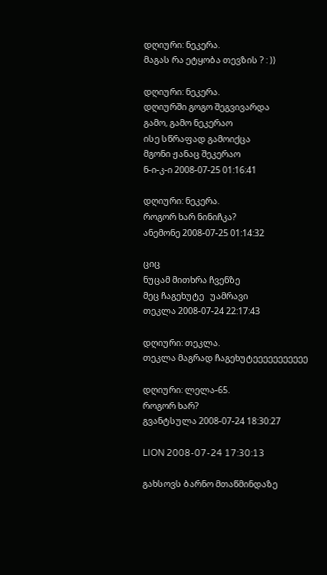დღიური: ნეკერა.
მაგას რა ეტყობა თევზის ? : ))

დღიური: ნეკერა.
დღიურში გოგო შეგვივარდა
გამო, გამო ნეკერაო
ისე სწრაფად გამოიქცა
მგონი ჟანაც შეკერაო
ნ-ი-კ-ი 2008-07-25 01:16:41

დღიური: ნეკერა.
როგორ ხარ ნინიჩკა?
ანემონე 2008-07-25 01:14:32

ციც
ნუცამ მითხრა ჩვენზე
მეც ჩაგეხუტე   უამრავი
თეკლა 2008-07-24 22:17:43

დღიური: თეკლა.
თეკლა მაგრად ჩაგეხუტეეეეეეეეეეე

დღიური: ლელა-65.
როგორ ხარ?
გვანტსულა 2008-07-24 18:30:27

LION 2008-07-24 17:30:13

გახსოვს ბარნო მთაწმინდაზე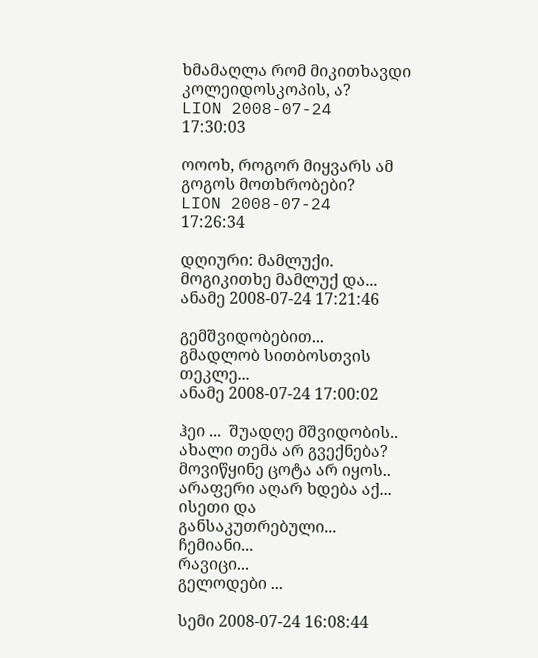ხმამაღლა რომ მიკითხავდი კოლეიდოსკოპის, ა?
LION 2008-07-24 17:30:03

ოოოხ, როგორ მიყვარს ამ გოგოს მოთხრობები?
LION 2008-07-24 17:26:34

დღიური: მამლუქი.
მოგიკითხე მამლუქ და...
ანამე 2008-07-24 17:21:46

გემშვიდობებით...
გმადლობ სითბოსთვის თეკლე...
ანამე 2008-07-24 17:00:02

ჰეი ...  შუადღე მშვიდობის..
ახალი თემა არ გვექნება?
მოვიწყინე ცოტა არ იყოს..
არაფერი აღარ ხდება აქ...
ისეთი და განსაკუთრებული...
ჩემიანი...
რავიცი...
გელოდები ...

სემი 2008-07-24 16:08:44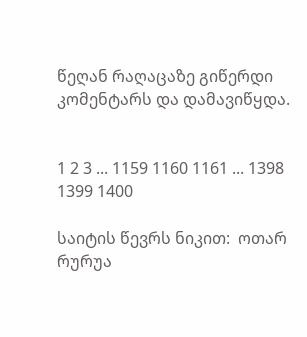წეღან რაღაცაზე გიწერდი კომენტარს და დამავიწყდა.


1 2 3 ... 1159 1160 1161 ... 1398 1399 1400

საიტის წევრს ნიკით:  ოთარ რურუა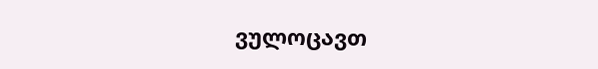ვულოცავთ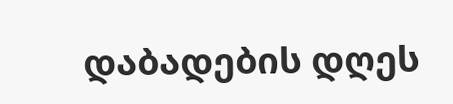დაბადების დღეს